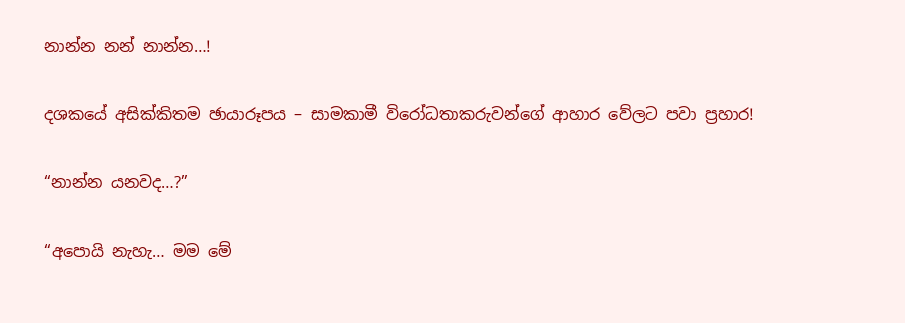නාන්න නන් නාන්න…!

දශකයේ අසික්කිතම ඡායාරූපය – සාමකාමී විරෝධතාකරුවන්ගේ ආහාර වේලට පවා ප්‍රහාර!

“නාන්න යනවද…?”

“අපොයි නැහැ… මම මේ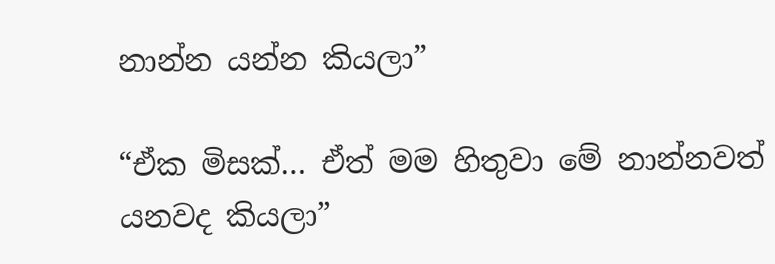නාන්න යන්න කියලා”

“ඒක මිසක්… ඒත් මම හිතුවා මේ නාන්නවත් යනවද කියලා”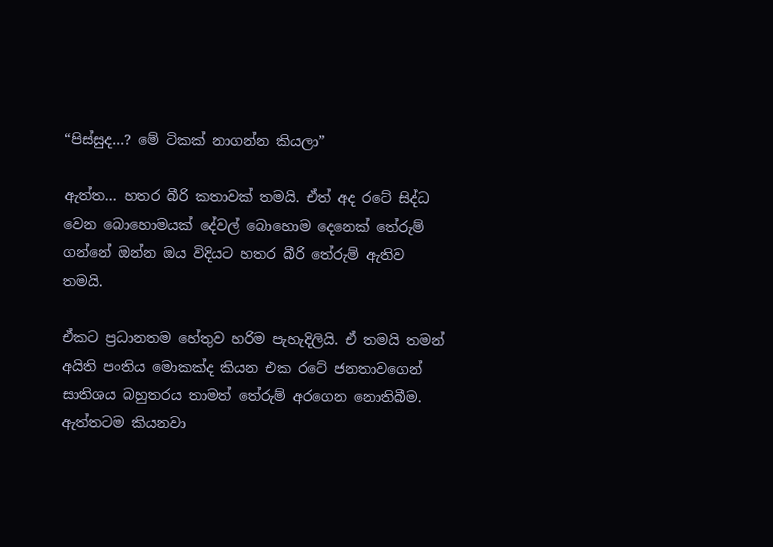“පිස්සුද…? මේ ටිකක් නාගන්න කියලා”

ඇත්ත… හතර බීරි කතාවක් තමයි. ඒත් අද රටේ සිද්ධ වෙන බොහොමයක් දේවල් බොහොම දෙනෙක් තේරුම් ගන්නේ ඔන්න ඔය විදියට හතර බීරි තේරුම් ඇතිව තමයි.

ඒකට ප්‍රධානතම හේතුව හරිම පැහැදිලියි. ඒ තමයි තමන් අයිති පංතිය මොකක්ද කියන එක රටේ ජනතාවගෙන් සාතිශය බහුතරය තාමත් තේරුම් අරගෙන නොතිබීම. ඇත්තටම කියනවා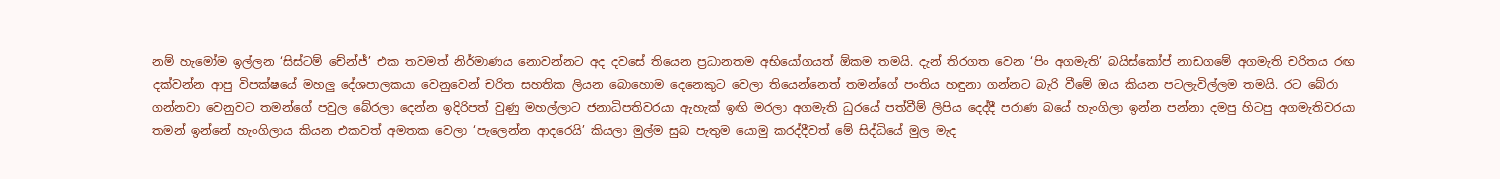නම් හැමෝම ඉල්ලන ‘සිස්ටම් චේන්ජ්’ එක තවමත් නිර්මාණය නොවන්නට අද දවසේ තියෙන ප්‍රධානතම අභියෝගයත් ඕකම තමයි. දැන් තිරගත වෙන ‘පිං අගමැති’ බයිස්කෝප් නාඩගමේ අගමැති චරිතය රඟ දක්වන්න ආපු විපක්ෂයේ මහලු දේශපාලකයා වෙනුවෙන් චරිත සහතික ලියන බොහොම දෙනෙකුට වෙලා තියෙන්නෙත් තමන්ගේ පංතිය හඳුනා ගන්නට බැරි වීමේ ඔය කියන පටලැවිල්ලම තමයි. රට බේරා ගන්නවා වෙනුවට තමන්ගේ පවුල බේරලා දෙන්න ඉදිරිපත් වුණු මහල්ලාට ජනාධිපතිවරයා ඇහැක් ඉඟි මරලා අගමැති ධුරයේ පත්වීම් ලිපිය දෙද්දී පරාණ බයේ හැංගිලා ඉන්න පන්නා දමපු හිටපු අගමැතිවරයා තමන් ඉන්නේ හැංගිලාය කියන එකවත් අමතක වෙලා ‘පැලෙන්න ආදරෙයි’ කියලා මුල්ම සුබ පැතුම යොමු කරද්දීවත් මේ සිද්ධියේ මුල මැද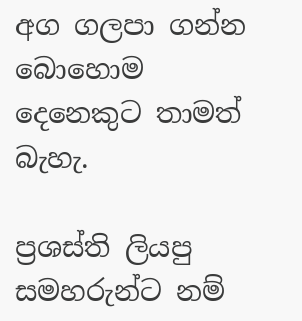අග ගලපා ගන්න බොහොම දෙනෙකුට තාමත් බැහැ.

ප්‍රශස්ති ලියපු සමහරුන්ට නම්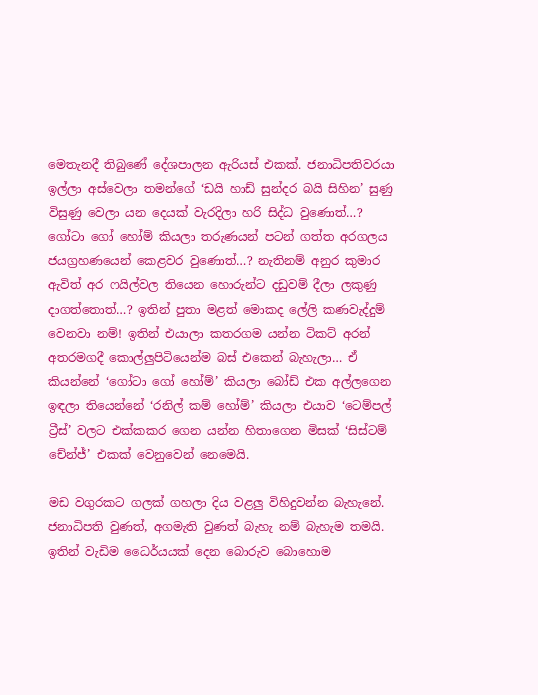මෙතැනදී තිබු‍‍ණේ දේශපාලන ඇරියස් එකක්. ජනාධිපතිවරයා ඉල්ලා අස්වෙලා තමන්ගේ ‘ඩයි හාඩ් සුන්දර බයි සිහින’ සුණු විසුණු වෙලා යන දෙයක් වැරදිලා හරි සිද්ධ වුණොත්…? ගෝටා ගෝ හෝම් කියලා තරුණයන් පටන් ගත්ත අරගලය ජයග්‍රහණයෙන් කෙළවර වුණොත්…? නැතිනම් අනුර කුමාර ඇවිත් අර ෆයිල්වල තියෙන හොරුන්ට දඩුවම් දීලා ලකුණු දාගත්තොත්…? ඉතින් පුතා මළත් මොකද ලේලි කණවැද්දුම් වෙනවා නම්! ඉතින් එයාලා කතරගම යන්න ටිකට් අරන් අතරමගදී කොල්ලුපිටියෙන්ම බස් එකෙන් බැහැලා… ඒ කියන්නේ ‘ගෝටා ගෝ හෝම්’ කියලා බෝඩ් එක අල්ලගෙන ඉඳලා තියෙන්නේ ‘රනිල් කම් හෝම්’ කියලා එයාව ‘ටෙම්පල් ට්‍රීස්’ වලට එක්කකර ගෙන යන්න හිතාගෙන මිසක් ‘සිස්ටම් චේන්ජ්’ එකක් වෙනුවෙන් නෙමෙයි.

මඩ වගුරකට ගලක් ගහලා දිය වළලු විහිදුවන්න බැහැනේ. ජනාධිපති වුණත්, අගමැති වුණත් බැහැ නම් බැහැම තමයි. ඉතින් වැඩිම ධෛර්යයක් දෙන බොරුව බොහොම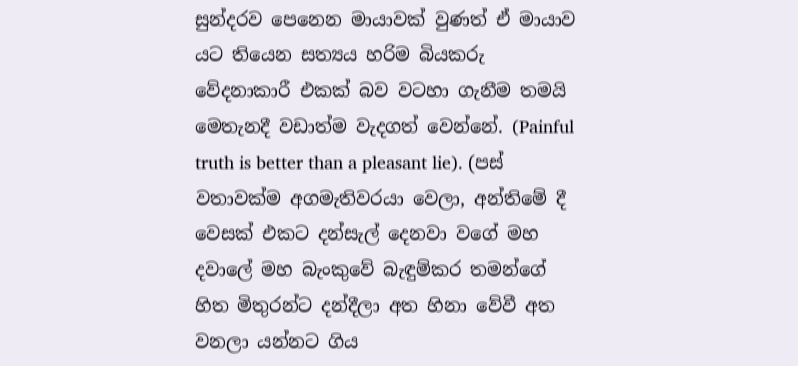සුන්දරව පෙනෙන මායාවක් වුණත් ඒ මායාව යට තියෙන සත්‍යය හරිම බියකරු වේදනාකාරී එකක් බව වටහා ගැනීම තමයි මෙතැනදී වඩාත්ම වැදගත් වෙන්නේ. (Painful truth is better than a pleasant lie). (පස් වතාවක්ම අගමැතිවරයා වෙලා, අන්තිමේ දී වෙසක් එකට දන්සැල් දෙනවා වගේ මහ දවාලේ මහ බැංකුවේ බැඳුම්කර තමන්ගේ හිත මිතුරන්ට දන්දීලා අත හිනා වේවී අත වනලා යන්නට ගිය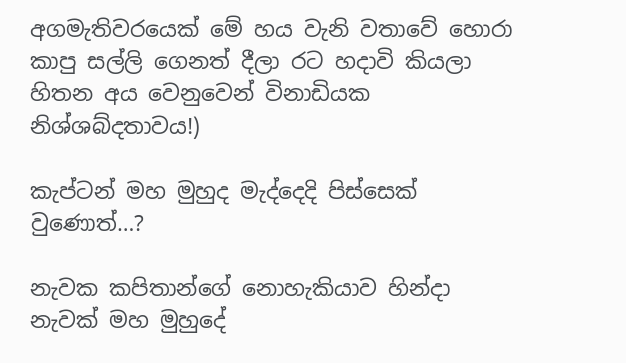අගමැතිවරයෙක් මේ හය වැනි වතාවේ හොරා කාපු සල්ලි ගෙනත් දීලා රට හදාවි කියලා හිතන අය වෙනුවෙන් විනාඩියක නිශ්ශබ්දතාවය!)

කැප්ටන් මහ මුහුද මැද්දෙදි පිස්සෙක් වුණොත්…?

නැවක කපිතාන්ගේ නොහැකියාව හින්දා නැවක් මහ මුහුදේ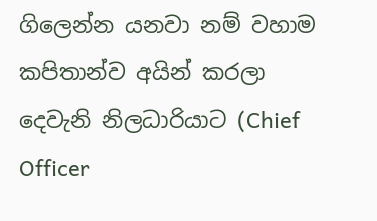ගිලෙන්න යනවා නම් වහාම කපිතාන්ව අයින් කරලා දෙවැනි නිලධාරියාට (Chief Officer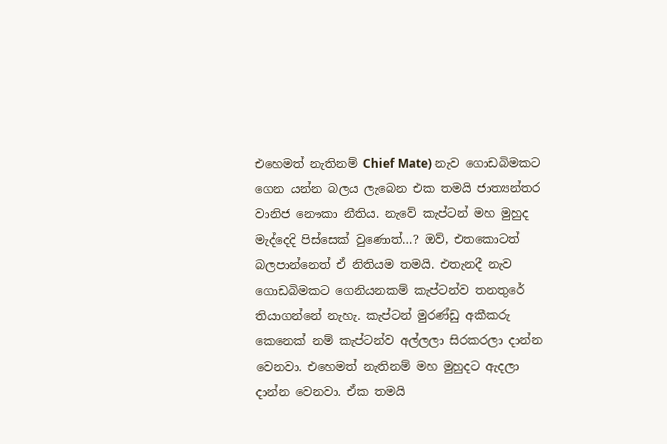එහෙමත් නැතිනම් Chief Mate) නැව ගොඩබිමකට ගෙන යන්න බලය ලැබෙන එක තමයි ජාත්‍යන්තර වානිජ නෞකා නීතිය. නැවේ කැප්ටන් මහ මුහුද මැද්දෙදි පිස්සෙක් වුණොත්…? ඔව්, එතකොටත් බලපාන්නෙත් ඒ නිතියම තමයි. එතැනදී නැව ගොඩබිමකට ගෙනියනකම් කැප්ටන්ව තනතුරේ තියාගන්නේ නැහැ. කැප්ටන් මුරණ්ඩු අකීකරු කෙනෙක් නම් කැප්ටන්ව අල්ලලා සිරකරලා දාන්න වෙනවා. එහෙමත් නැතිනම් මහ මුහුදට ඇදලා දාන්න වෙනවා. ඒක තමයි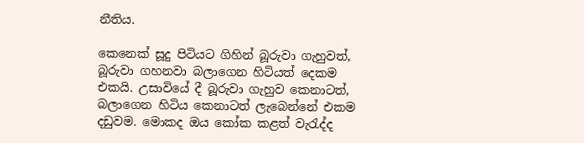නීතිය.

කෙනෙක් සූදු පිටියට ගිහින් බූරුවා ගැහුවත්, බූරුවා ගහනවා බලාගෙන හිටියත් දෙකම එකයි. උසාවියේ දී බූරුවා ගැහුව කෙනාටත්, බලාගෙන හිටිය කෙනාටත් ලැබෙන්නේ එකම දඩුවම. මොකද ඔය කෝක කළත් වැරැද්ද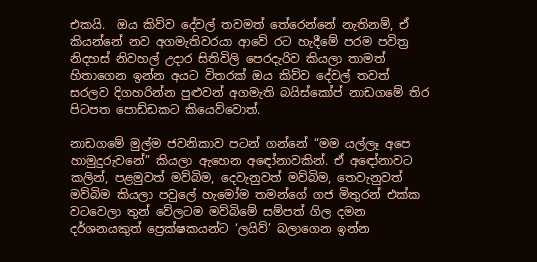එකයි.  ඔය කිව්ව දේවල් තවමත් තේරෙන්නේ නැතිනම්, ඒ කියන්නේ නව අගමැතිවරයා ආවේ රට හැදීමේ පරම පවිත්‍ර නිදහස් නිවහල් උදාර සිතිවිලි පෙරදැරිව කියලා තාමත් හිතාගෙන ඉන්න අයට විතරක් ඔය කිව්ව දේවල් තවත් සරලව දිගහරින්න පුළුවන් අගමැති බයිස්කෝප් නාඩගමේ තිර පිටපත පොඩ්ඩකට කියෙව්වොත්.

නාඩගමේ මුල්ම ජවනිකාව පටන් ගන්නේ “මම යල්ලෑ අපෙ හාමුදුරුවනේ” කියලා ඇහෙන අඳෝනාවකින්. ඒ අඳෝනාවට කලින්, පළමුවත් මව්බිම, දෙවැනුවත් මව්බිම, තෙවැනුවත් මව්බිම කියලා පවුලේ හැමෝම තමන්ගේ ගජ මිතුරන් එක්ක වටවෙලා තුන් වේලටම මව්බිමේ සම්පත් ගිල දමන දර්ශනයකුත් ප්‍රෙක්ෂකයන්ට ‘ලයිව්’ බලාගෙන ඉන්න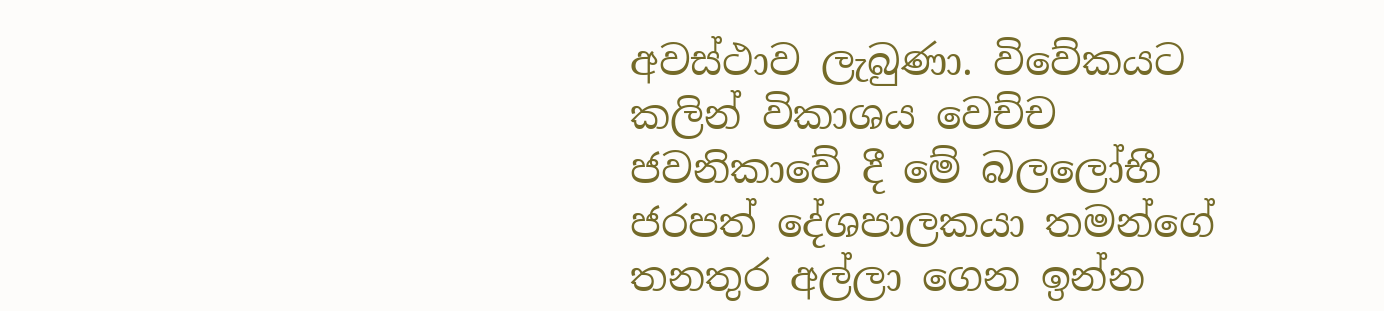අවස්ථාව ලැබුණා. විවේකයට කලින් විකාශය වෙච්ච ජවනිකාවේ දී මේ බලලෝභී ජරපත් දේශපාලකයා තමන්ගේ තනතුර අල්ලා ගෙන ඉන්න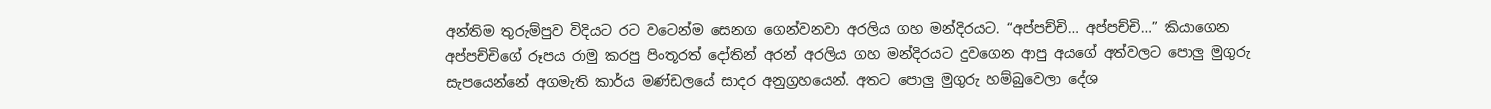අන්තිම තුරුම්පුව විදියට රට වටෙන්ම සෙනග ගෙන්වනවා අරලිය ගහ මන්දිරයට. “අප්පච්චි… අප්පච්චි…” කියාගෙන අප්පච්චිගේ රූපය රාමු කරපු පිංතූරත් දෝතින් අරන් අරලිය ගහ මන්දිරයට දුවගෙන ආපු අයගේ අත්වලට පොලු මුගුරු සැපයෙන්නේ අගමැති කාර්ය මණ්ඩලයේ සාදර අනුග්‍රහයෙන්. අතට පොලු මුගුරු හම්බුවෙලා දේශ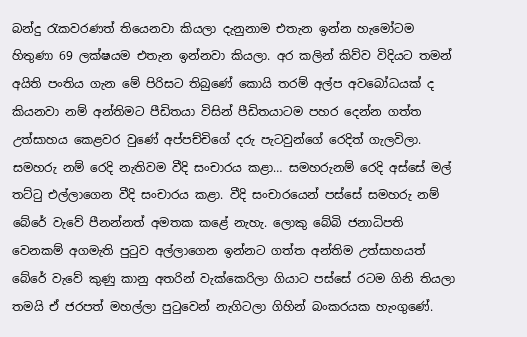බන්දු රැකවරණත් තියෙනවා කියලා දැනුනාම එතැන ඉන්න හැමෝටම හිතුණා 69 ලක්ෂයම එතැන ඉන්නවා කියලා. අර කලින් කිව්ව විදියට තමන් අයිති පංතිය ගැන මේ පිරිසට තිබුණේ කොයි තරම් අල්ප අවබෝධයක් ද කියනවා නම් අන්තිමට පීඩිතයා විසින් පීඩිතයාටම පහර දෙන්න ගත්ත උත්සාහය කෙළවර වුණේ අප්පච්චිගේ දරු පැටවුන්ගේ රෙදිත් ගැලවිලා. සමහරු නම් රෙදි නැතිවම වීදි සංචාරය කළා… සමහරුනම් රෙදි අස්සේ මල් තට්ටු එල්ලාගෙන වීදි සංචාරය කළා. වීදි සංචාරයෙන් පස්සේ සමහරු නම් බේරේ වැවේ පීනන්නත් අමතක ක‍ළේ නැහැ. ලොකු බේබි ජනාධිපති වෙනකම් අගමැති පුටුව අල්ලාගෙන ඉන්නට ගත්ත අන්තිම උත්සාහයත් බේරේ වැවේ කුණු කානු අතරින් වැක්කෙරිලා ගියාට පස්සේ රටම ගිනි තියලා තමයි ඒ ජරපත් මහල්ලා පුටුවෙන් නැගිටලා ගිහින් බංකරයක හැංගු‍‍ණේ.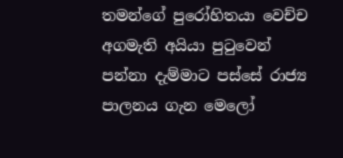තමන්ගේ පුරෝහිතයා වෙච්ච අගමැති අයියා පුටුවෙන් පන්නා දැම්මාට පස්සේ රාජ්‍ය පාලනය ගැන මෙලෝ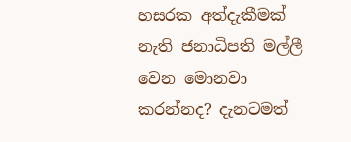හසරක අත්දැකීමක් නැති ජනාධිපති මල්ලී වෙන මොනවා කරන්නද? දැනටමත්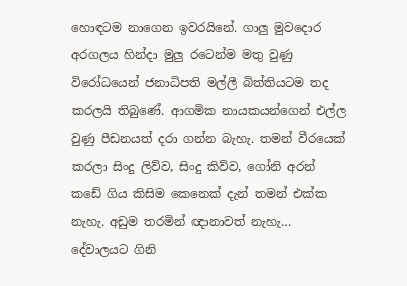හොඳටම නාගෙන ඉවරයිනේ. ගාලු මුවදොර අරගලය හින්දා මුලු රටෙන්ම මතු වුණු විරෝධයෙන් ජනාධිපති මල්ලී බිත්තියටම තද කරලයි තිබුණේ. ආගමික නායකයන්ගෙන් එල්ල වුණු පීඩනයත් දරා ගන්න බැහැ. තමන් වීරයෙක් කරලා සිංදු ලිව්ව, සිංදු කිව්ව, ගෝනි අරන් කඩේ ගිය කිසිම කෙනෙක් දැන් තමන් එක්ක නැහැ. අඩුම තරමින් ඥානාවත් නැහැ… දේවාලයට ගිනි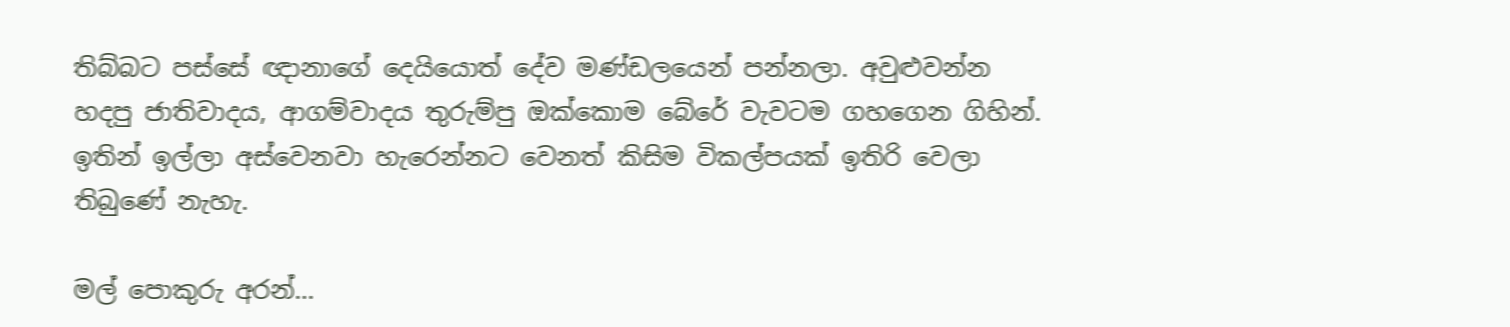තිබ්බට පස්සේ ඥානාගේ දෙයියොත් දේව මණ්ඩලයෙන් පන්නලා. අවුළුවන්න හදපු ජාතිවාදය, ආගම්වාදය තුරුම්පු ඔක්කොම බේරේ වැවටම ගහගෙන ගිහින්. ඉතින් ඉල්ලා අස්වෙනවා හැරෙන්නට වෙනත් කිසිම විකල්පයක් ඉතිරි වෙලා තිබුණේ නැහැ.

මල් පොකුරු අරන්…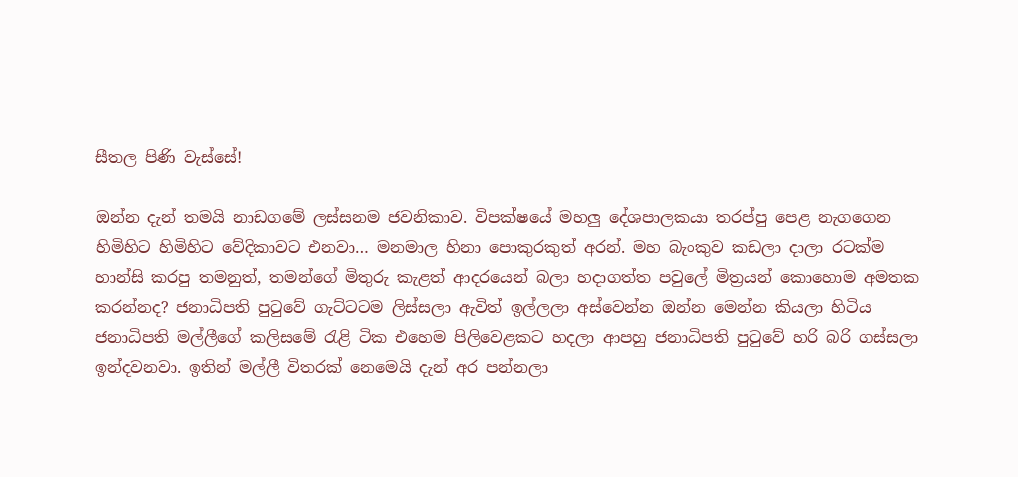සීතල පිණි වැස්සේ!

ඔන්න දැන් තමයි නාඩගමේ ලස්සනම ජවනිකාව. විපක්ෂයේ මහලු දේශපාලකයා තරප්පු පෙළ නැගගෙන හිමිහිට හිමිහිට වේදිකාවට එනවා… මනමාල හිනා පොකුරකුත් අරන්. මහ බැංකුව කඩලා දාලා රටක්ම හාන්සි කරපු තමනුත්, තමන්ගේ මිතුරු කැළත් ආදරයෙන් බලා හදාගත්ත පවුලේ මිත්‍රයන් කොහොම අමතක කරන්නද? ජනාධිපති පුටුවේ ගැට්ටටම ලිස්සලා ඇවිත් ඉල්ලලා අස්වෙන්න ඔන්න මෙන්න කියලා හිටිය ජනාධිපති මල්ලීගේ කලිසමේ රැළි ටික එහෙම පිලිවෙළකට හදලා ආපහු ජනාධිපති පුටුවේ හරි බරි ගස්සලා ඉන්දවනවා. ඉතින් මල්ලී විතරක් නෙමෙයි දැන් අර පන්නලා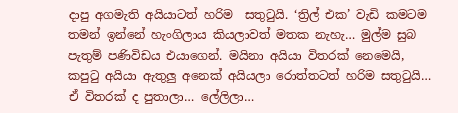දාපු අගමැති අයියාටත් හරිම  සතුටුයි. ‘ත්‍රිල් එක’ වැඩි කමටම තමන් ඉන්නේ හැංගිලාය කියලාවත් මතක නැහැ… මුල්ම සුබ පැතුම් පණිවිඩය එයාගෙන්. මයිනා අයියා විතරක් නෙමෙයි, කපුටු අයියා ඇතුලු අනෙක් අයියලා රොත්තටත් හරිම සතුටුයි… ඒ විතරක් ද පුතාලා… ලේලිලා…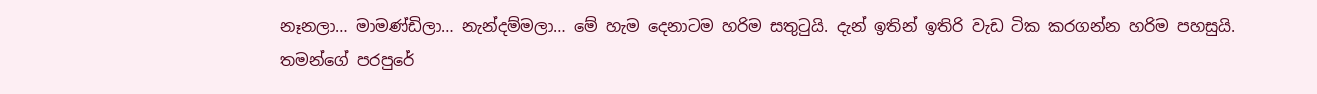නෑනලා… මාමණ්ඩිලා… නැන්දම්මලා… මේ හැම දෙනාටම හරිම සතුටුයි. දැන් ඉතින් ඉතිරි වැඩ ටික කරගන්න හරිම පහසුයි. තමන්ගේ පරපුරේ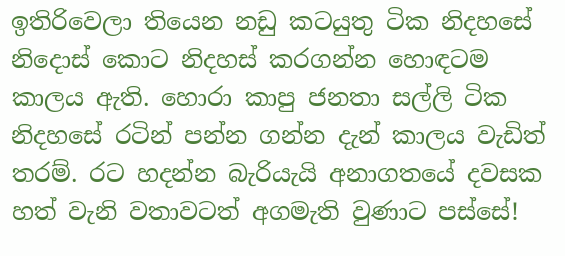ඉතිරිවෙලා තියෙන නඩු කටයුතු ටික නිදහසේ නිදොස් කොට නිදහස් කරගන්න හොඳටම කාලය ඇති. හොරා කාපු ජනතා සල්ලි ටික නිදහසේ රටින් පන්න ගන්න දැන් කාලය වැඩිත් තරම්. රට හදන්න බැරියැයි අනාගතයේ දවසක හත් වැනි වතාවටත් අගමැති වුණාට පස්සේ!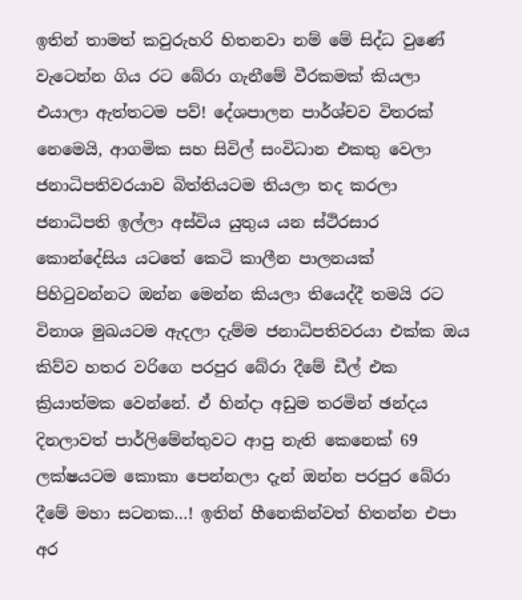ඉතින් තාමත් කවුරුහරි හිතනවා නම් මේ සිද්ධ වුණේ වැටෙන්න ගිය රට බේරා ගැනීමේ වීරකමක් කියලා එයාලා ඇත්තටම පව්! දේශපාලන පාර්ශ්චව විතරක් නෙමෙයි, ආගමික සහ සිවිල් සංවිධාන එකතු වෙලා ජනාධිපතිවරයාව බිත්තියටම තියලා තද කරලා ජනාධිපති ඉල්ලා අස්විය යුතුය යන ස්ථිරසාර කොන්දේසිය යටතේ කෙටි කාලීන පාලනයක් පිහිටුවන්නට ඔන්න මෙන්න කියලා තියෙද්දී තමයි රට විනාශ මුඛයටම ඇදලා දැම්ම ජනාධිපතිවරයා එක්ක ඔය කිව්ව හතර වරිගෙ පරපුර බේරා දීමේ ඩීල් එක ක්‍රියාත්මක වෙන්නේ. ඒ හින්දා අඩුම තරමින් ඡන්දය දිනලාවත් පාර්ලිමේන්තුවට ආපු නැති කෙනෙක් 69 ලක්ෂයටම කොකා පෙන්නලා දැන් ඔන්න පරපුර බේරා දීමේ මහා සටනක…! ඉතින් හීනෙකින්වත් හිතන්න එපා අර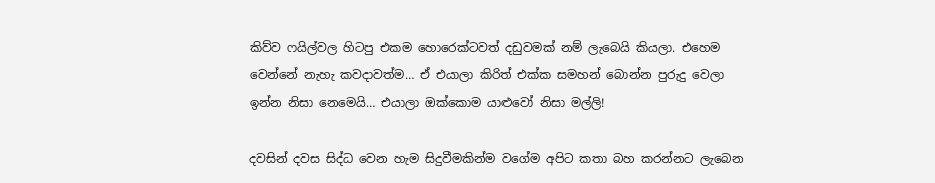කිව්ව ෆයිල්වල හිටපු එකම හොරෙක්ටවත් දඩුවමක් නම් ලැබෙයි කියලා. එහෙම වෙන්නේ නැහැ කවදාවත්ම… ඒ එයාලා කිරිත් එක්ක සමහන් බොන්න පුරුදු වෙලා ඉන්න නිසා නෙමෙයි… එයාලා ඔක්කොම යාළුවෝ නිසා මල්ලි!

දවසින් දවස සිද්ධ වෙන හැම සිදුවීමකින්ම වගේම අපිට කතා බහ කරන්නට ලැබෙන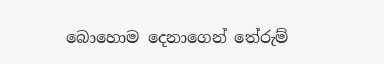බොහොම දෙනාගෙන් තේරුම්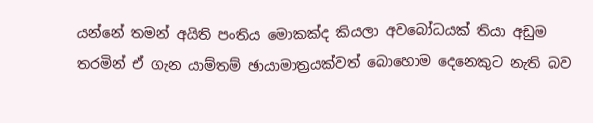යන්නේ තමන් අයිති පංතිය මොකක්ද කියලා අවබෝධයක් තියා අඩුම තරමින් ඒ ගැන යාම්තම් ඡායාමාත්‍රයක්වත් බොහොම දෙනෙකුට නැති බව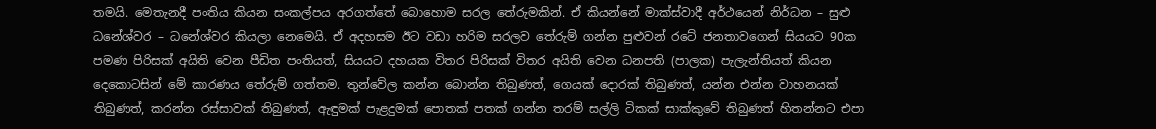තමයි. මෙතැනදී පංතිය කියන සංකල්පය අරගත්තේ බොහොම සරල තේරුමකින්. ඒ කියන්නේ මාක්ස්වාදී අර්ථයෙන් නිර්ධන – සුළු ධනේශ්වර – ධනේශ්වර කියලා නෙමෙයි. ඒ අදහසම ඊට වඩා හරිම සරලව තේරුම් ගන්න පුළුවන් රටේ ජනතාවගෙන් සියයට 90ක පමණ පිරිසක් අයිති වෙන පීඩිත පංතියත්, සියයට දහයක විතර පිරිසක් විතර අයිති වෙන ධනපති (පාලක) පැලැන්තියත් කියන දෙකොටසින් මේ කාරණය තේරුම් ගත්තම. තුන්වේල කන්න බොන්න තිබුණත්, ගෙයක් දොරක් තිබුණත්, යන්න එන්න වාහනයක් තිබුණත්, කරන්න රස්සාවක් තිබුණත්, ඇඳුමක් පැළදුමක් පොතක් පතක් ගන්න තරම් සල්ලි ටිකක් සාක්කුවේ තිබුණත් හිතන්නට එපා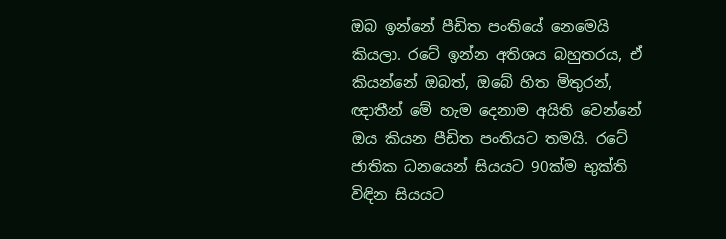ඔබ ඉන්නේ පීඩිත පංතියේ නෙමෙයි කියලා. රටේ ඉන්න අතිශය බහුතරය, ඒ කියන්නේ ඔබත්, ඔබේ හිත මිතුරන්, ඥාතීන් මේ හැම දෙනාම අයිති වෙන්නේ ඔය කියන පීඩිත පංතියට තමයි. රටේ ජාතික ධනයෙන් සියයට 90ක්ම භුක්ති විඳින සියයට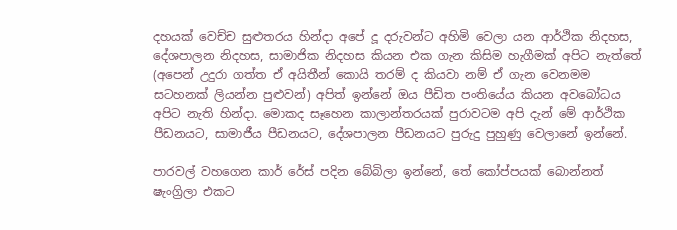දහයක් වෙච්ච සුළුතරය හින්දා අපේ දූ දරුවන්ට අහිමි වෙලා යන ආර්ථික නිදහස, දේශපාලන නිදහස, සාමාජික නිදහස කියන එක ගැන කිසිම හැගීමක් අපිට නැත්තේ (අපෙන් උදුරා ගත්ත ඒ අයිතීන් කොයි තරම් ද කියවා නම් ඒ ගැන වෙනමම සටහනක් ලියන්න පුළුවන්) අපිත් ඉන්නේ ඔය පීඩිත පංතියේය කියන අවබෝධය අපිට නැති හින්දා. මොකද සෑහෙන කාලාන්තරයක් පුරාවටම අපි දැන් මේ ආර්ථික පීඩනයට, සාමාජීය පීඩනයට, දේශපාලන පීඩනයට පුරුදු පුහුණු වෙලානේ ඉන්නේ.

පාරවල් වහගෙන කාර් රේස් පදින බේබිලා ඉන්නේ, තේ කෝප්පයක් බොන්නත් ෂැංග්‍රිලා එකට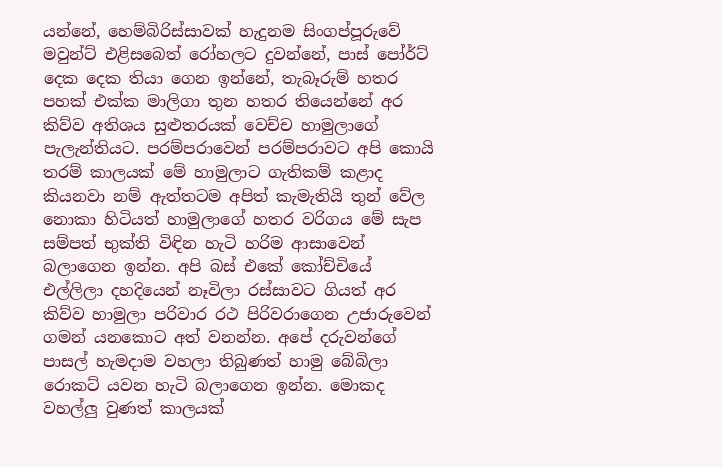යන්නේ, හෙම්බිරිස්සාවක් හැදුනම සිංගප්පූරුවේ මවුන්ට් එළිසබෙත් රෝහලට දුවන්නේ, පාස් පෝර්ට් දෙක දෙක තියා ගෙන ඉන්නේ, තැබෑරුම් හතර පහක් එක්ක මාලිගා තුන හතර තියෙන්නේ අර කිව්ව අතිශය සුළුතරයක් වෙච්ච හාමුලාගේ පැලැන්තියට. පරම්පරාවෙන් පරම්පරාවට අපි කොයි තරම් කාලයක් මේ හාමුලාට ගැතිකම් කළාද කියනවා නම් ඇත්තටම අපිත් කැමැතියි තුන් වේල නොකා හිටියත් හාමුලාගේ හතර වරිගය මේ සැප සම්පත් භුක්ති විඳින හැටි හරිම ආසාවෙන් බලාගෙන ඉන්න. අපි බස් එකේ කෝච්චියේ එල්ලිලා දහදියෙන් නෑවිලා රස්සාවට ගියත් අර කිව්ව හාමුලා පරිවාර රථ පිරිවරාගෙන උජාරුවෙන් ගමන් යනකොට අත් වනන්න. අපේ දරුවන්ගේ පාසල් හැමදාම වහලා තිබුණත් හාමු බේබිලා රොකට් යවන හැටි බලාගෙන ඉන්න. මොකද වහල්ලු වුණත් කාලයක්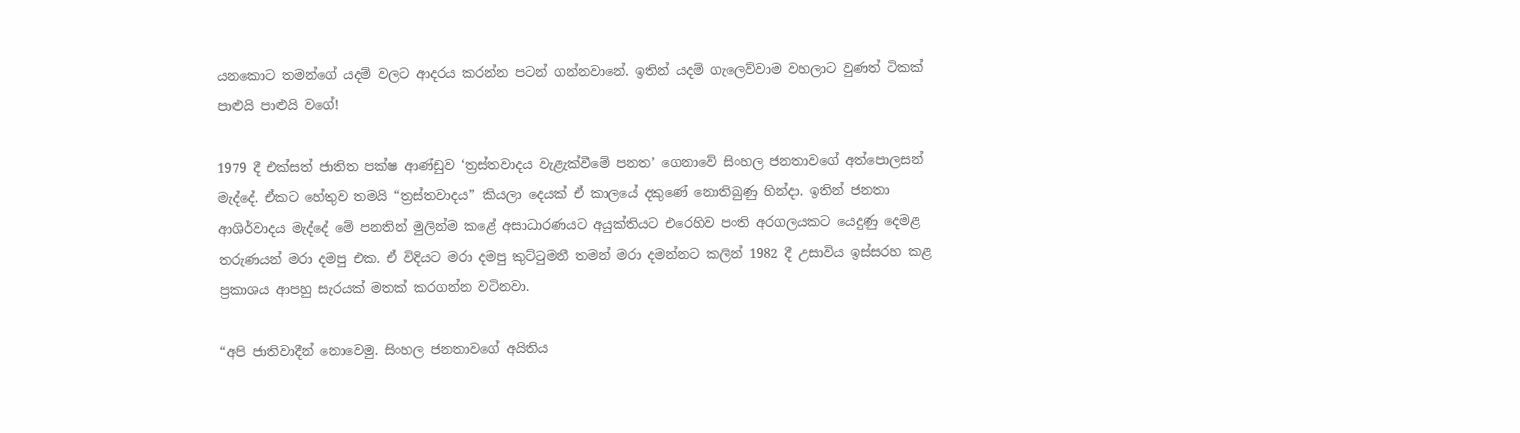යනකොට තමන්ගේ යදම් වලට ආදරය කරන්න පටන් ගන්නවානේ. ඉතින් යදම් ගැලෙව්වාම වහලාට වුණත් ටිකක් පාළුයි පාළුයි වගේ!

1979 දී එක්සත් ජාතිත පක්ෂ ආණ්ඩුව ‘ත්‍රස්තවාදය වැළැක්වීමේ පනත’ ගෙනාවේ සිංහල ජනතාවගේ අත්පොලසන් මැද්දේ. ඒකට හේතුව තමයි “ත්‍රස්තවාදය” කියලා දෙයක් ඒ කාලයේ දකුණේ නොතිබුණු හින්දා. ඉතින් ජනතා ආශිර්වාදය මැද්දේ මේ පනතින් මුලින්ම කළේ අසාධාරණයට අයුක්තියට එරෙහිව පංති අරගලයකට යෙදුණු දෙමළ තරුණයන් මරා දමපු එක. ඒ විදියට මරා දමපු කුට්ටුමනී තමන් මරා දමන්නට කලින් 1982 දී උසාවිය ඉස්සරහ කළ ප්‍රකාශය ආපහු සැරයක් මතක් කරගන්න වටිනවා.

“අපි ජාතිවාදීන් නොවෙමු. සිංහල ජනතාවගේ අයිතිය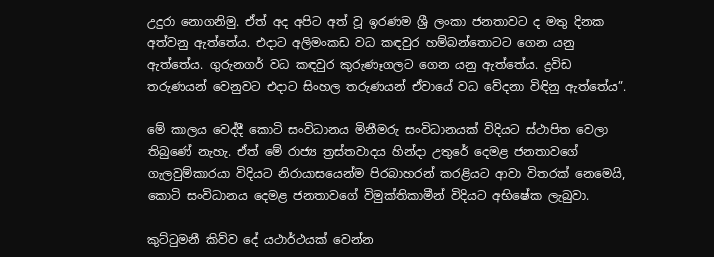උදුරා නොගනිමු. ඒත් අද අපිට අත් වූ ඉරණම ශ්‍රී ලංකා ජනතාවට ද මතු දිනක අත්වනු ඇත්තේය. එදාට අලිමංකඩ වධ කඳවුර හම්බන්තොටට ගෙන යනු ඇත්‍තේය. ගුරුනගර් වධ කඳවුර කුරුණෑගලට ගෙන යනු ඇත්තේය. ද්‍රවිඩ තරුණයන් වෙනුවට එදාට සිංහල තරුණයන් ඒවායේ වධ වේදනා විඳිනු ඇත්තේය”.

මේ කාලය වෙද්දී කොටි සංවිධානය මිනීමරු සංවිධානයක් විදියට ස්ථාපිත වෙලා තිබුණේ නැහැ. ඒත් මේ රාජ්‍ය ත්‍රස්තවාදය හින්දා උතුරේ දෙමළ ජනතාවගේ ගැලවුම්කාරයා විදියට නිරායාසයෙන්ම පිරබාහරන් කරළියට ආවා විතරක් නෙමෙයි, කොටි සංවිධානය දෙමළ ජනතාවගේ විමුක්තිකාමීන් විදියට අභිෂේක ලැබුවා.

කුට්ටුමනී කිව්ව දේ යථාර්ථයක් වෙන්න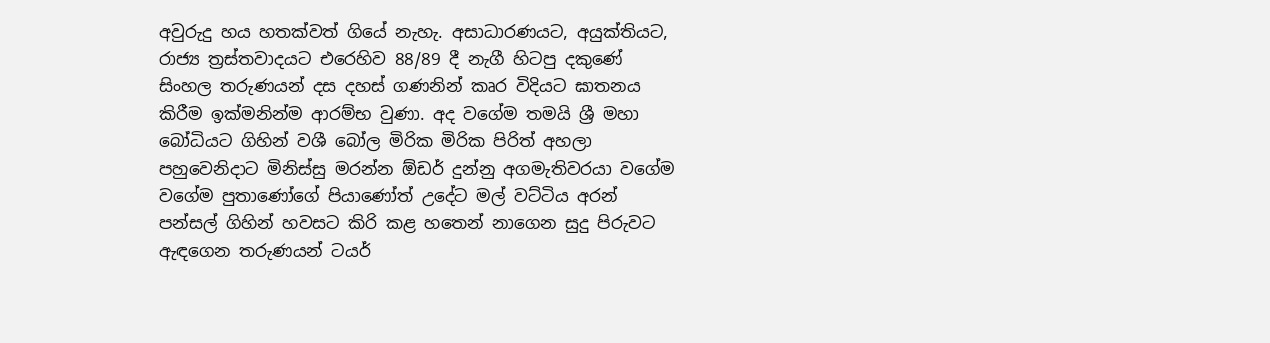අවුරුදු හය හතක්වත් ගියේ නැහැ. අසාධාරණයට, අයුක්තියට, රාජ්‍ය ත්‍රස්තවාදයට එරෙහිව 88/89 දී නැගී හිටපු දකුණේ සිංහල තරුණයන් දස දහස් ගණනින් කෘර විදියට ඝාතනය කිරීම ඉක්මනින්ම ආරම්භ වුණා. අද වගේම තමයි ශ්‍රී මහා බෝධියට ගිහින් වශී බෝල මිරික මිරික පිරිත් අහලා පහුවෙනිදාට මිනිස්සු මරන්න ඕඩර් දුන්නු අගමැතිවරයා වගේම වගේම පුතාණෝගේ පියාණෝත් උදේට මල් වට්ටිය අරන් පන්සල් ගිහින් හවසට කිරි කළ හතෙන් නාගෙන සුදු පිරුවට ඇඳගෙන තරුණයන් ටයර්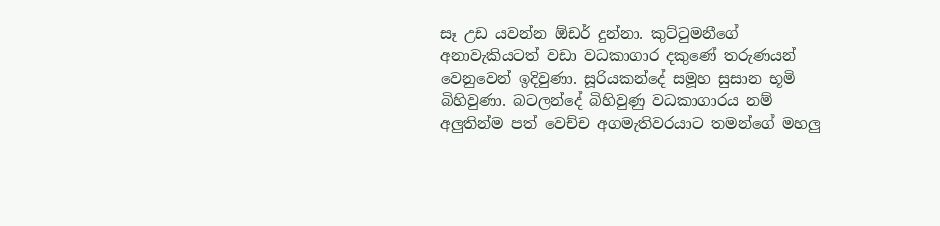සෑ උඩ යවන්න ඕඩර් දුන්නා. කුට්ටුමනීගේ අනාවැකියටත් වඩා වධකාගාර දකුණේ තරුණයන් වෙනුවෙන් ඉදිවුණා. සූරියකන්දේ සමූහ සුසාන භූමි බිහිවුණා. බටලන්දේ බිහිවුණු වධකාගාරය නම් අලුතින්ම පත් වෙච්ච අගමැතිවරයාට තමන්ගේ මහලු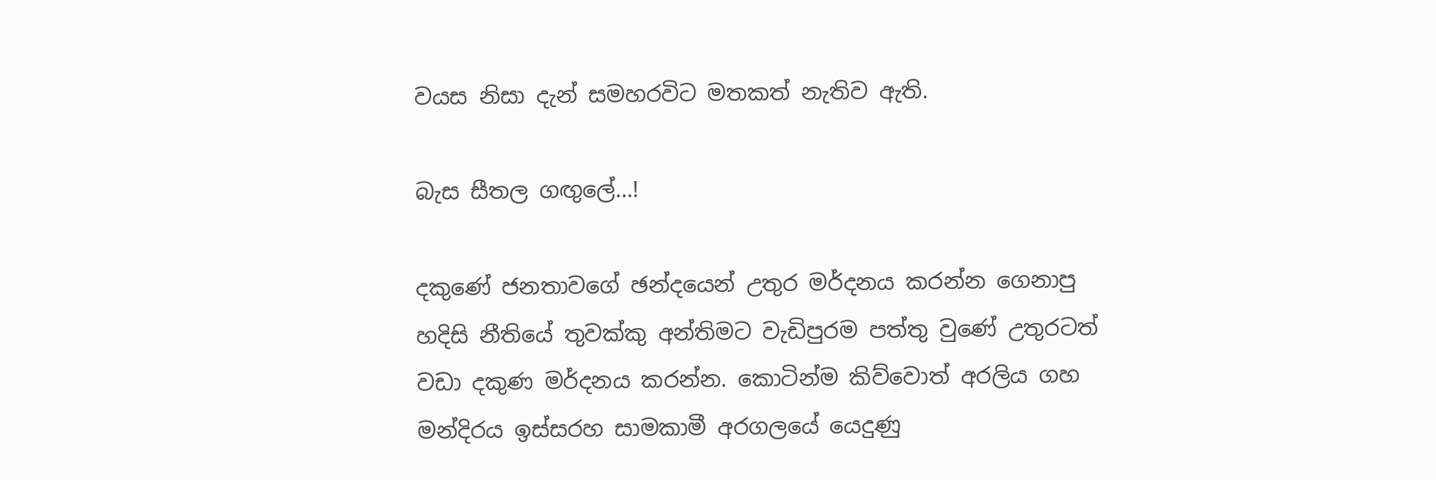වයස නිසා දැන් සමහරවිට මතකත් නැතිව ඇති.

බැස සීතල ගඟුලේ…!

දකුණේ ජනතාවගේ ඡන්දයෙන් උතුර මර්දනය කරන්න ගෙනාපු හදිසි නීතියේ තුවක්කු අන්තිමට වැඩිපුරම පත්තු වුණේ උතුරටත් වඩා දකුණ මර්දනය කරන්න. කොටින්ම කිව්වොත් අරලිය ගහ මන්දිරය ඉස්සරහ සාමකාමී අරගලයේ යෙදුණු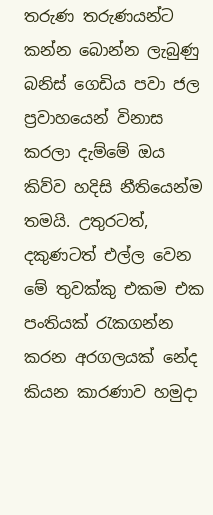තරුණ තරුණයන්ට කන්න බොන්න ලැබුණු බනිස් ගෙඩිය පවා ජල ප්‍රවාහයෙන් විනාස කරලා දැම්මේ ඔය කිව්ව හදිසි නීතියෙන්ම තමයි. උතුරටත්, දකුණටත් එල්ල වෙන මේ තුවක්කු එකම එක පංතියක් රැකගන්න කරන අරගලයක් නේද කියන කාරණාව හමුදා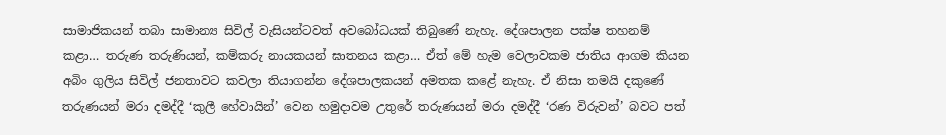සාමාජිකයන් තබා සාමාන්‍ය සිවිල් වැසියන්ටවත් අවබෝධයක් තිබුණේ නැහැ. දේශපාලන පක්ෂ තහනම් කළා… තරුණ තරුණියන්, කම්කරු නායකයන් ඝාතනය කළා… ඒත් මේ හැම වෙලාවකම ජාතිය ආගම කියන අබිං ගුලිය සිවිල් ජනතාවට කවලා තියාගන්න දේශපාලකයන් අමතක කළේ නැහැ. ඒ නිසා තමයි දකුණේ තරුණයන් මරා දමද්දී ‘කුලී හේවායින්’ වෙන හමුදාවම උතුරේ තරුණයන් මරා දමද්දී ‘රණ විරුවන්’ බවට පත්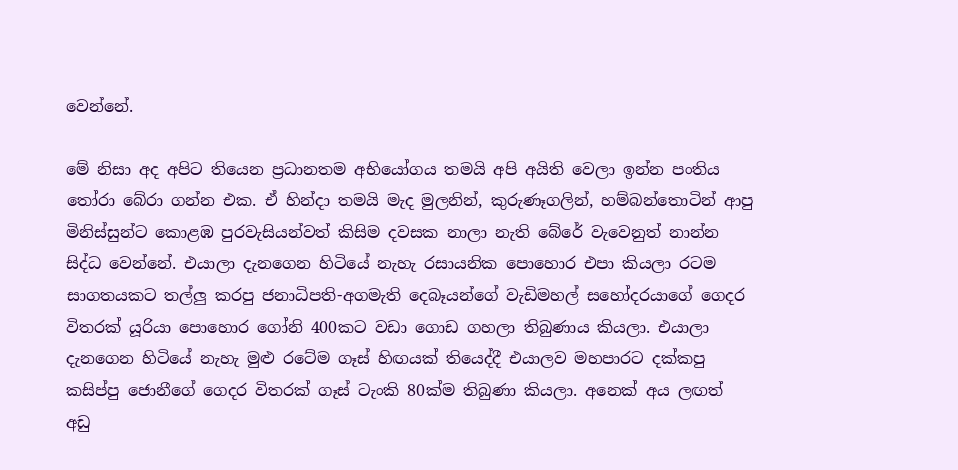වෙන්නේ.

මේ නිසා අද අපිට තියෙන ප්‍රධානතම අභියෝගය තමයි අපි අයිති වෙලා ඉන්න පංතිය තෝරා බේරා ගන්න එක. ඒ හින්දා තමයි මැද මුලනින්, කුරුණෑගලින්, හම්බන්තොටින් ආපු මිනිස්සුන්ට කොළඹ පුරවැසියන්වත් කිසිම දවසක නාලා නැති බේරේ වැවෙනුත් නාන්න සිද්ධ වෙන්නේ. එයාලා දැනගෙන හිටියේ නැහැ රසායනික පොහොර එපා කියලා රටම සාගතයකට තල්ලු කරපු ජනාධිපති-අගමැති දෙබෑයන්ගේ වැඩිමහල් සහෝදරයාගේ ගෙදර විතරක් යූරියා පොහොර ගෝනි 400කට වඩා ගොඩ ගහලා තිබුණාය කියලා. එයාලා දැනගෙන හිටියේ නැහැ මුළු රටේම ගෑස් හිඟයක් තියෙද්දී එයාලව මහපාරට දක්කපු කසිප්පු ජොනීගේ ගෙදර විතරක් ගෑස් ටැංකි 80ක්ම තිබුණා කියලා. අනෙක් අය ලඟත් අඩු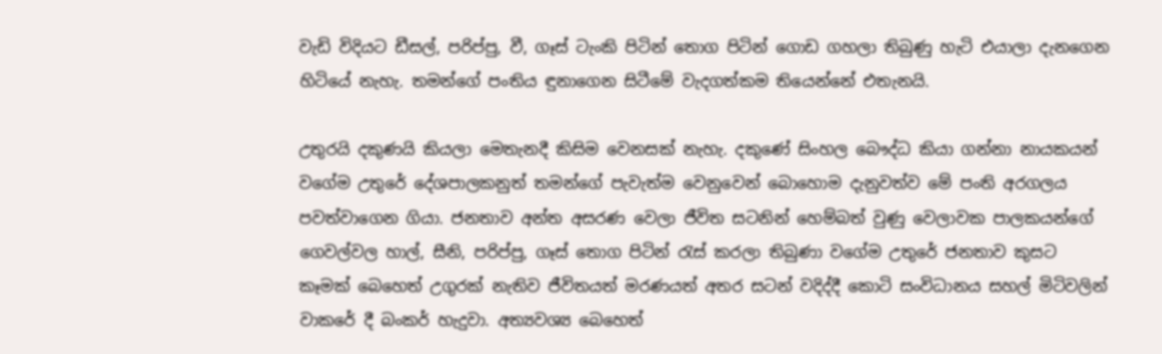වැඩි විදියට ඩීසල්, පරිප්පු, වී, ගෑස් ටැංකි පිටින් තොග පිටින් ගොඩ ගහලා තිබුණු හැටි එයාලා දැනගෙන හිටියේ නැහැ. තමන්ගේ පංතිය ඳුනාගෙන සිටීමේ වැදගත්කම තියෙන්නේ එතැනයි.

උතුරයි දකුණයි කියලා මෙතැනදී කිසිම වෙනසක් නැහැ. දකුණේ සිංහල බෞද්ධ කියා ගන්නා නායකයන් වගේම උතුරේ දේශපාලකනුත් තමන්ගේ පැවැත්ම වෙනුවෙන් බොහොම දැනුවත්ව මේ පංති අරගලය පවත්වාගෙන ගියා. ජනතාව අන්ත අසරණ වෙලා ජීවිත සටනින් හෙම්බත් වුණු වෙලාවක පාලකයන්ගේ ගෙවල්වල හාල්, සීනි, පරිප්පු, ගෑස් තොග පිටින් රැස් කරලා තිබුණා වගේම උතුරේ ජනතාව කුසට කෑමක් බෙහෙත් උගුරක් නැතිව ජීවිතයත් මරණයත් අතර සටන් වදිද්දී කොටි සංවිධානය සහල් මිටිවලින් වාකරේ දී බංකර් හැදුවා. අත්‍යවශ්‍ය බෙහෙත්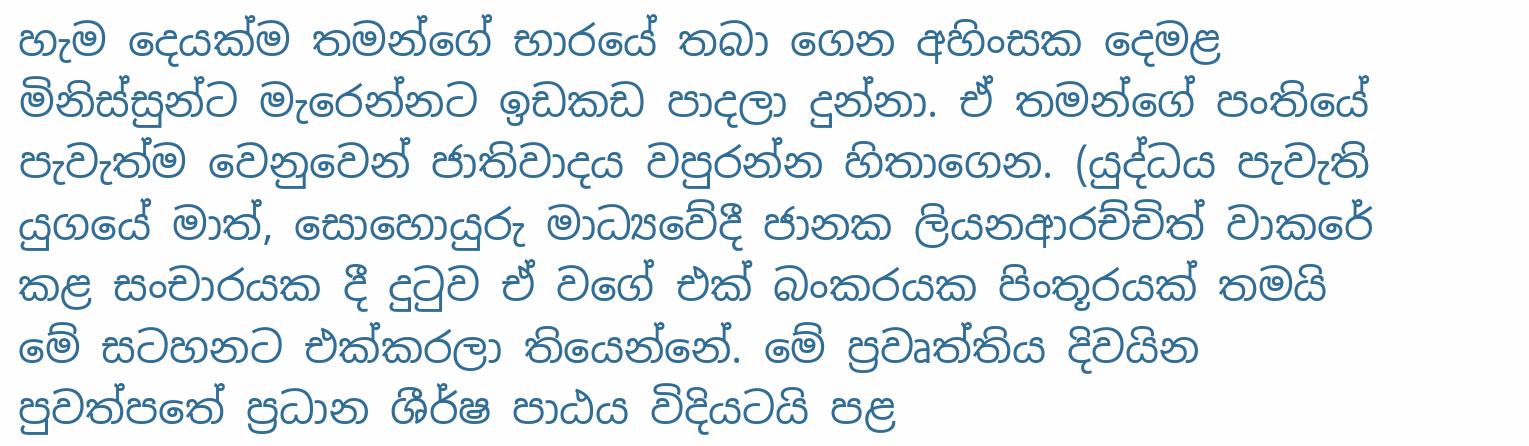හැම දෙයක්ම තමන්ගේ භාරයේ තබා ගෙන අහිංසක දෙමළ මිනිස්සුන්ට මැරෙන්නට ඉඩකඩ පාදලා දුන්නා. ඒ තමන්ගේ පංතියේ පැවැත්ම වෙනුවෙන් ජාතිවාදය වපුරන්න හිතාගෙන. (යුද්ධය පැවැති යුගයේ මාත්, සොහොයුරු මාධ්‍යවේදී ජානක ලියනආරච්චිත් වාකරේ කළ සංචාරයක දී දුටුව ඒ වගේ එක් බංකරයක පිංතූරයක් තමයි මේ සටහනට එක්කරලා තියෙන්නේ. මේ ප්‍රවෘත්තිය දිවයින පුවත්පතේ ප්‍රධාන ශීර්ෂ පාඨය විදියටයි පළ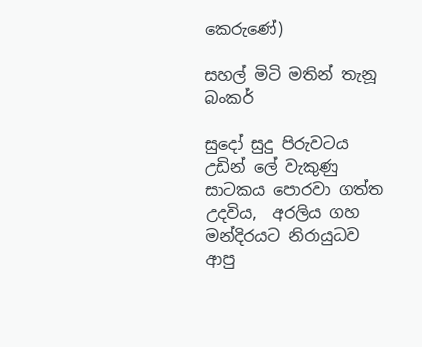කෙරුණේ)

සහල් මිටි මතින් තැනූ බංකර්

සුදෝ සුදු පිරුවටය උඩින් ලේ වැකුණු සාටකය පොරවා ගත්ත උදවිය,  අරලිය ගහ මන්දිරයට නිරායුධව ආපු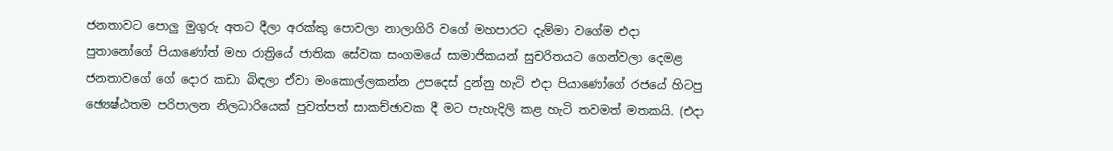ජනතාවට පොලු මුගුරු අතට දීලා අරක්කු පොවලා නාලාගිරි වගේ මහපාරට දැම්මා වගේම එදා පුතානෝගේ පියාණෝත් මහ රාත්‍රියේ ජාතික සේවක සංගමයේ සාමාජිකයන් සුචරිතයට ගෙන්වලා දෙමළ ජනතාවගේ ගේ දොර කඩා බිඳලා ඒවා මංකොල්ලකන්න උපදෙස් දුන්නු හැටි එදා පියාණෝගේ රජයේ හිටපු ඡ්‍යෙෂ්ඨතම පරිපාලන නිලධාරියෙක් පුවත්පත් සාකච්ඡාවක දී මට පැහැදිලි කළ හැටි තවමත් මතකයි. (එදා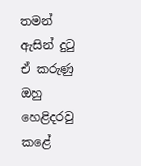තමන් ඇසින් දුටු ඒ කරුණු ඔහු හෙළිදරවු කළේ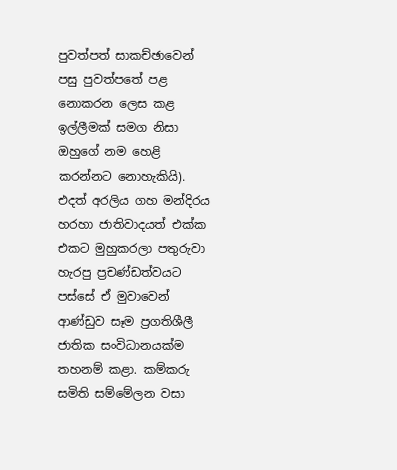පුවත්පත් සාකච්ඡාවෙන් පසු පුවත්පතේ පළ නොකරන ලෙස කළ ඉල්ලීමක් සමග නිසා ඔහුගේ නම හෙළි කරන්නට නොහැකියි). එදත් අරලිය ගහ මන්දිරය හරහා ජාතිවාදයත් එක්ක එකට මුහුකරලා පතුරුවා හැරපු ප්‍රචණ්ඩත්වයට පස්සේ ඒ මුවාවෙන් ආණ්ඩුව සෑම ප්‍රගතිශීලී ජාතික සංවිධානයක්ම තහනම් කළා. කම්කරු සමිති සම්මේලන වසා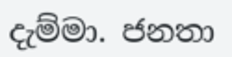දැම්මා. ජනතා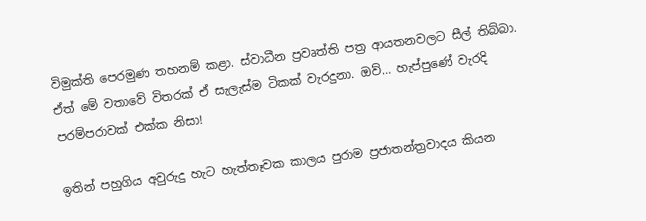විමුක්ති පෙරමුණ තහනම් කළා. ස්වාධීන ප්‍රව‍ෘත්ති පත්‍ර ආයතනවලට සීල් තිබ්බා. ඒත් මේ වතාවේ විතරක් ඒ සැලැස්ම ටිකක් වැරදුනා. ඔව්… හැප්පුණේ වැරදි පරම්පරාවක් එක්ක නිසා!

ඉතින් පහුගිය අවුරුදු හැට හැත්තෑවක කාලය පුරාම ප්‍රජාතන්ත්‍රවාදය කියන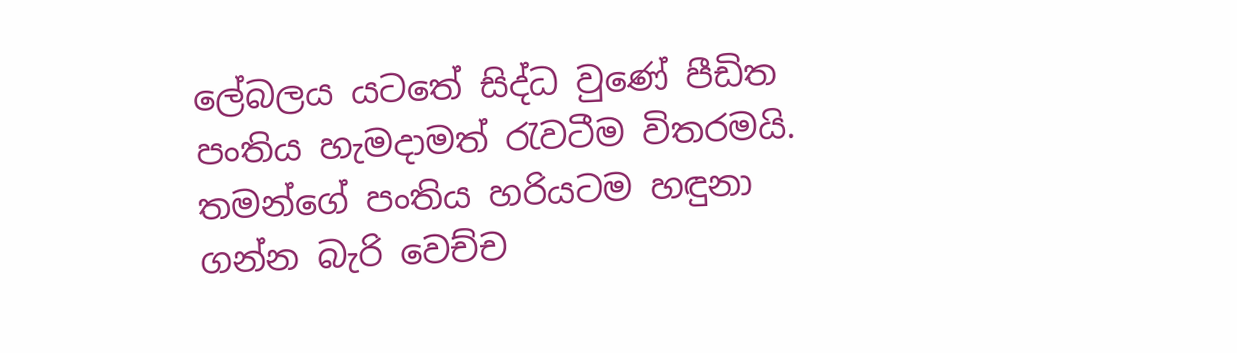ලේබලය යටතේ සිද්ධ වු‍ණේ පීඩිත පංතිය හැමදාමත් රැවටීම විතරමයි. තමන්ගේ පංතිය හරියටම හඳුනා ගන්න බැරි වෙච්ච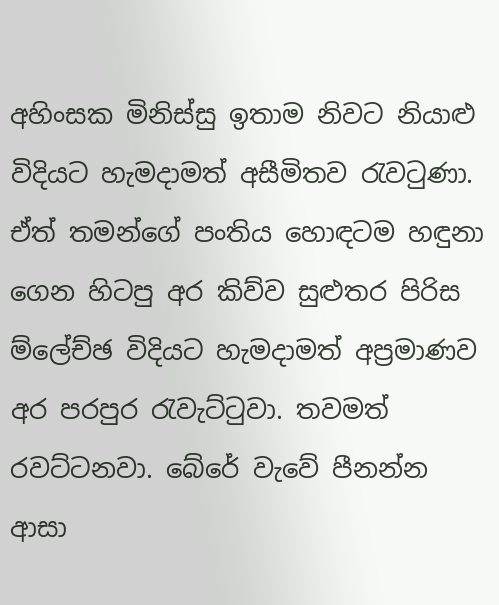අහිංසක මිනිස්සු ඉතාම නිවට නියාළු විදියට හැමදාමත් අසීමිතව රැවටුණා. ඒත් තමන්ගේ පංතිය හොඳටම හඳුනා ගෙන හිටපු අර කිව්ව සුළුතර පිරිස ම්ලේච්ඡ විදියට හැමදාමත් අප්‍රමාණව අර පරපුර රැවැට්ටුවා. තවමත් රවට්ටනවා. බේරේ වැවේ පීනන්න ආසා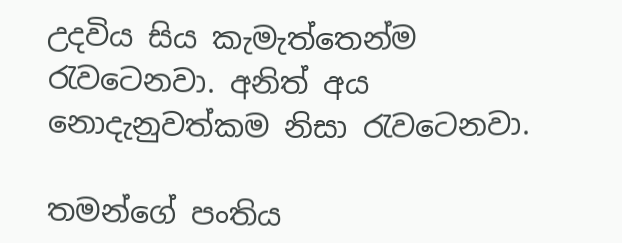උදවිය සිය කැමැත්තෙන්ම රැවටෙනවා. අනිත් අය නොදැනුවත්කම නිසා රැවටෙනවා.

තමන්ගේ පංතිය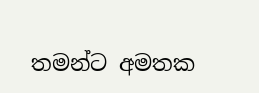තමන්ට අමතක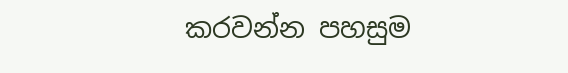කරවන්න පහසුම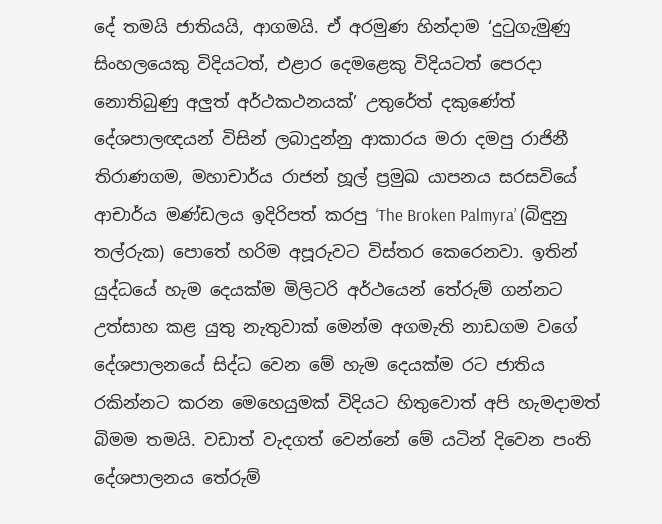දේ තමයි ජාතියයි, ආගමයි. ඒ අරමුණ හින්දාම ‘දුටුගැමුණු සිංහලයෙකු විදියටත්, එළාර දෙමළෙකු විදියටත් පෙරදා නොතිබුණු අලුත් අර්ථකථනයක්’ උතුරේත් දකුණේත් දේශපාලඥයන් විසින් ලබාදුන්නු ආකාරය මරා දමපු රාජිනී තිරාණගම, මහාචාර්ය රාජන් හූල් ප්‍රමුඛ යාපනය සරසවියේ ආචාර්ය මණ්ඩලය ඉදිරිපත් කරපු ‘The Broken Palmyra’ (බිඳුනු තල්රුක) පොතේ හරිම අපූරුවට විස්තර කෙරෙනවා. ඉතින් යුද්ධයේ හැම දෙයක්ම මිලිටරි අර්ථයෙන් තේරුම් ගන්නට උත්සාහ කළ යුතු නැතුවාක් මෙන්ම අගමැති නාඩගම වගේ දේශපාලනයේ සිද්ධ වෙන මේ හැම දෙයක්ම රට ජාතිය රකින්නට කරන මෙහෙයුමක් විදියට හිතුවොත් අපි හැමදාමත් බිමම තමයි. වඩාත් වැදගත් වෙන්නේ මේ යටින් දිවෙන පංති දේශපාලනය තේරුම්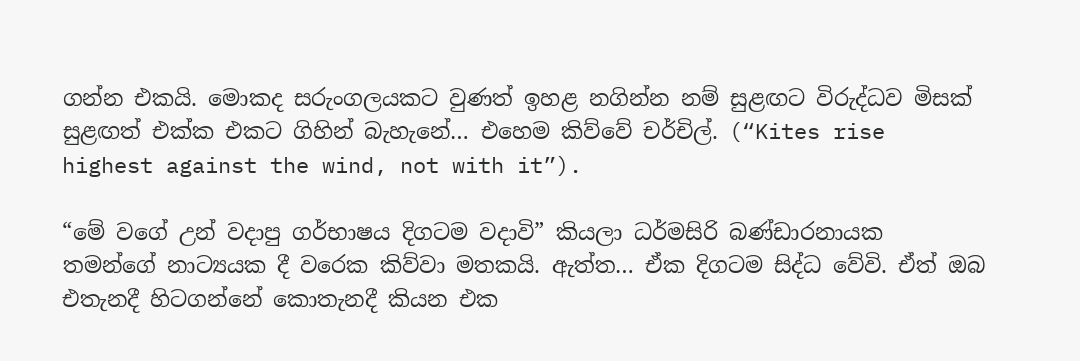ගන්න එකයි. මොකද සරුංගලයකට වුණත් ඉහළ නගින්න නම් සුළඟට විරුද්ධව මිසක් සුළඟත් එක්ක එකට ගිහින් බැහැනේ… එහෙම කිව්වේ චර්චිල්. (“Kites rise highest against the wind, not with it”).

“මේ වගේ උන් වදාපු ගර්භාෂය දිගටම වදාවි” කියලා ධර්මසිරි බණ්ඩාරනායක තමන්ගේ නාට්‍යයක දී වරෙක කිව්වා මතකයි. ඇත්ත… ඒක දිගටම සිද්ධ වේවි. ඒත් ඔබ එතැනදී හිටගන්නේ කොතැනදී කියන එක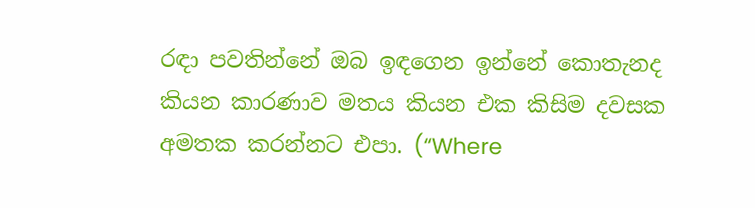රඳා පවතින්නේ ඔබ ඉඳගෙන ඉන්නේ කොතැනද කියන කාරණාව මතය කියන එක කිසිම දවසක අමතක කරන්නට එපා. (“Where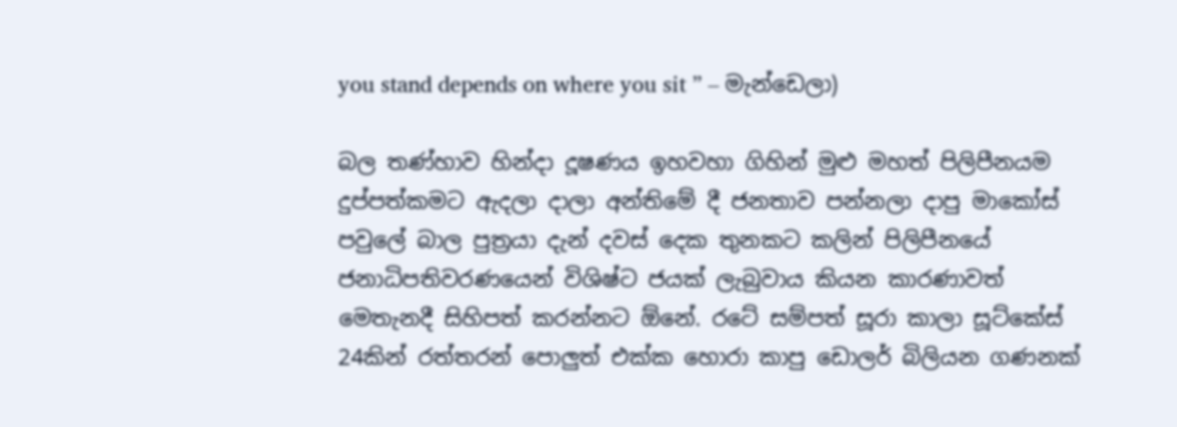you stand depends on where you sit ” – මැන්ඩෙලා)

බල තණ්හාව හින්දා දූෂණය ඉහවහා ගිහින් මුළු මහත් පිලිපීනයම දුප්පත්කමට ඇදලා දාලා අන්තිමේ දී ජනතාව පන්නලා දාපු මාකෝස් පවුලේ බාල පුත්‍රයා දැන් දවස් දෙක තුනකට කලින් පිලිපීනයේ ජනාධිපතිවරණයෙන් විශිෂ්ට ජයක් ලැබුවාය කියන කාරණාවත් මෙතැනදී සිහිපත් කරන්නට ඕනේ. රටේ සම්පත් සූරා කාලා සූට්කේස් 24කින් රත්තරන් පොලුත් එක්ක හොරා කාපු ඩොලර් බිලියන ගණනක්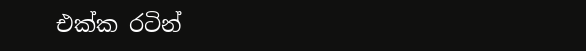එක්ක රටින්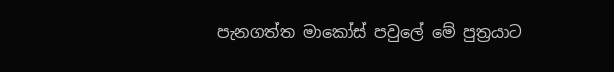පැනගත්ත මාකෝස් පවුලේ මේ පුත්‍රයාට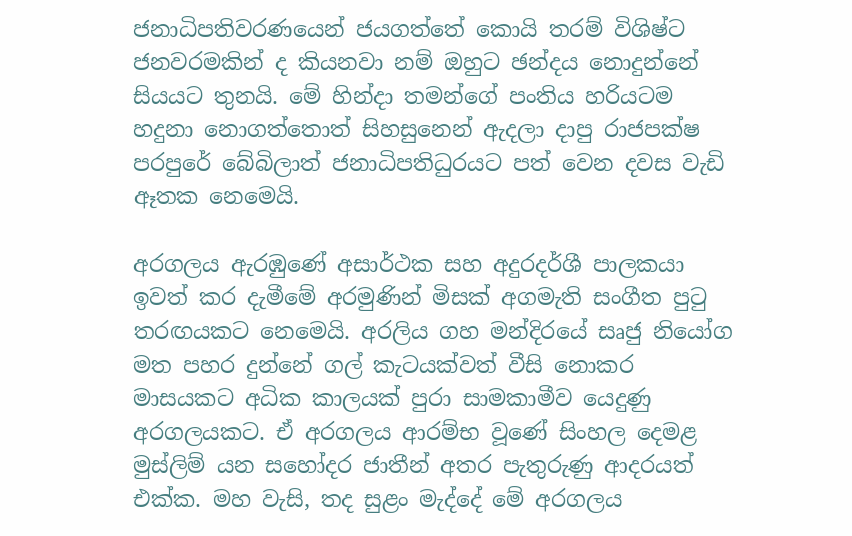ජනාධිපතිවරණයෙන් ජයගත්තේ කොයි තරම් විශිෂ්ට ජනවරමකින් ද කියනවා නම් ඔහුට ඡන්දය නොදුන්නේ සියයට තුනයි. මේ හින්දා තමන්ගේ පංතිය හරියටම හදුනා නොගත්තොත් සිහසුනෙන් ඇදලා දාපු රාජපක්ෂ පරපුරේ බේබිලාත් ජනාධිපතිධුරයට පත් වෙන දවස වැඩි ඈතක නෙමෙයි.

අරගලය ඇරඹුණේ අසාර්ථක සහ අදුරදර්ශී පාලකයා ඉවත් කර දැමීමේ අරමුණින් මිසක් අගමැති සංගීත පුටු තරඟයකට නෙමෙයි. අරලිය ගහ මන්දිරයේ සෘජු නියෝග මත පහර දුන්නේ ගල් කැටයක්වත් වීසි නොකර මාසයකට අධික කාලයක් පුරා සාමකාමීව යෙදුණු අරගලයකට. ඒ අරගලය ආරම්භ වූ‍ණේ සිංහල දෙමළ මුස්ලිම් යන සහෝදර ජාතීන් අතර පැතුරුණු ආදරයත් එක්ක. මහ වැසි, තද සුළං මැද්දේ මේ අරගලය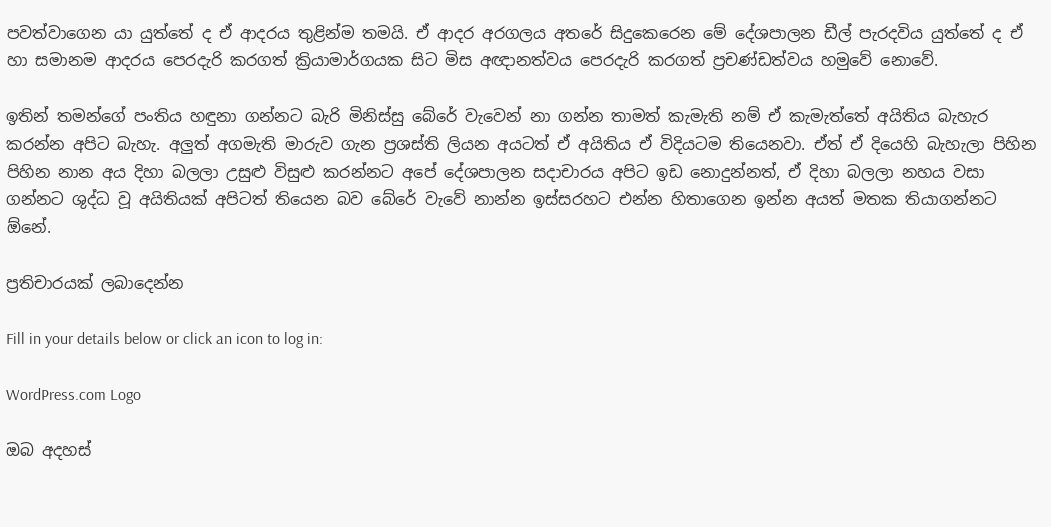පවත්වාගෙන යා යුත්තේ ද ඒ ආදරය තුළින්ම තමයි. ඒ ආදර අරගලය අතරේ සිදුකෙරෙන මේ දේශපාලන ඩීල් පැරදවිය යුත්තේ ද ඒ හා සමානම ආදරය පෙරදැරි කරගත් ක්‍රියාමාර්ගයක සිට මිස අඥානත්වය පෙරදැරි කරගත් ප්‍රචණ්ඩත්වය හමුවේ නොවේ.

ඉතින් තමන්ගේ පංතිය හඳුනා ගන්නට බැරි මිනිස්සු බේරේ වැවෙන් නා ගන්න තාමත් කැමැති නම් ඒ කැමැත්තේ අයිතිය බැහැර කරන්න අපිට බැහැ. අලුත් අගමැති මාරුව ගැන ප්‍රශස්ති ලියන අයටත් ඒ අයිතිය ඒ විදියටම තියෙනවා. ඒත් ඒ දියෙහි බැහැලා පිහින පිහින නාන අය දිහා බලලා උසුළු විසුළු කරන්නට අපේ දේශපාලන සදාචාරය අපිට ඉඩ නොදුන්නත්, ඒ දිහා බලලා නහය වසා ගන්නට ශුද්ධ වූ අයිතියක් අපිටත් තියෙන බව බේරේ වැවේ නාන්න ඉස්සරහට එන්න හිතාගෙන ඉන්න අයත් මතක තියාගන්නට ඕනේ.

ප්‍රතිචාරයක් ලබාදෙන්න

Fill in your details below or click an icon to log in:

WordPress.com Logo

ඔබ අදහස්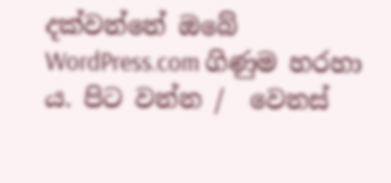දක්වන්නේ ඔබේ WordPress.com ගිණුම හරහා ය. පිට වන්න /  වෙනස්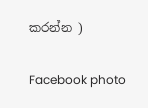කරන්න )

Facebook photo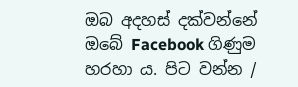ඔබ අදහස් දක්වන්නේ ඔබේ Facebook ගිණුම හරහා ය. පිට වන්න /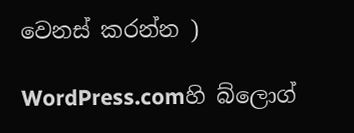වෙනස් කරන්න )

WordPress.comහි බ්ලොග්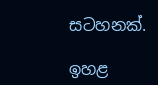සටහනක්.

ඉහළ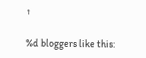↑

%d bloggers like this: